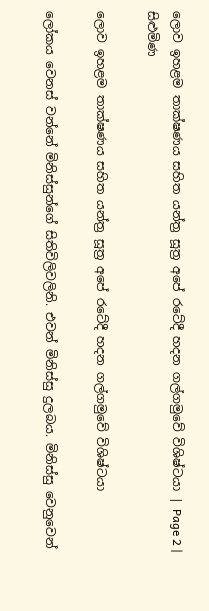ලොව ඉහළම තාක්ෂණය සහිත යන්ත්‍ර සූත්‍ර අපේ රටේදී හදන ගල්ගමුවේ විශිෂ්ටයා | Page 2 | සිළුමිණ

ලොව ඉහළම තාක්ෂණය සහිත යන්ත්‍ර සූත්‍ර අපේ රටේදී හදන ගල්ගමුවේ විශිෂ්ටයා

ලෝකය වෙනස් වන්නේ මිනිස්සුන්ගේ සිතිවිලිවලිනි. එවන් මිනිස්සු දුලබය. මිනිස්සු වෙනුවෙන්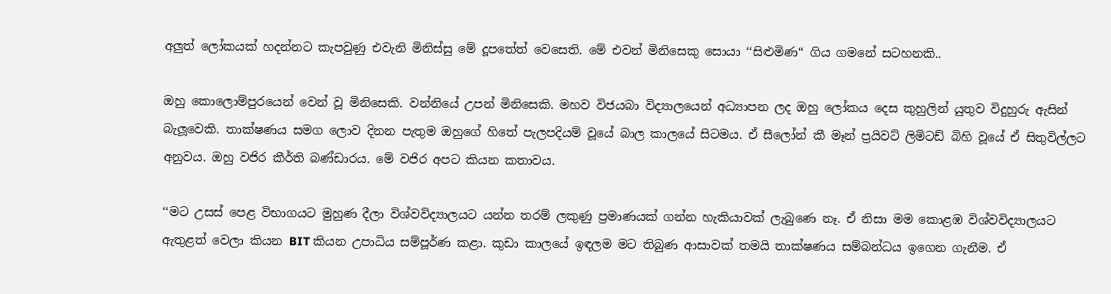අලුත් ලෝකයක් හදන්නට කැපවුණු එවැනි මිනිස්සු මේ දූපතේත් වෙසෙති. මේ එවන් මිනිසෙකු සොයා ‘‘සිළුමිණ“ ගිය ගමනේ සටහනකි..

ඔහු කොලොම්පුරයෙන් වෙන් වූ මිනිසෙකි. වන්නියේ උපන් මිනිසෙකි. මහව විජයබා විද්‍යාලයෙන් අධ්‍යාපන ලද ඔහු ලෝකය දෙස කුහුලින් යුතුව විදුහුරු ඇසින් බැලූවෙකි. තාක්ෂණය සමග ලොව දිනන පැතුම ඔහුගේ හිතේ පැලපදියම් වූයේ බාල කාලයේ සිටමය. ඒ සීලෝන් කී මෑන් ප්‍රයිවට් ලිමිටඩ් බිහි වූයේ ඒ සිතුවිල්ලට අනුවය. ඔහු වජිර කීර්ති බණ්ඩාරය. මේ වජිර අපට කියන කතාවය.

‘‘මට උසස් පෙළ විභාගයට මුහුණ දීලා විශ්වවිද්‍යාලයට යන්න තරම් ලකුණු ප්‍රමාණයක් ගන්න හැකියාවක් ලැබුණෙ නෑ. ඒ නිසා මම කොළඹ විශ්වවිද්‍යාලයට ඇතුළත් වෙලා කියන BIT කියන උපාධිය සම්පූර්ණ කළා. කුඩා කාලයේ ඉඳලම මට තිබුණ ආසාවක් තමයි තාක්ෂණය සම්බන්ධය ඉගෙන ගැනීම. ඒ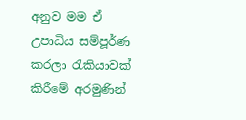අනුව මම ඒ උපාධිය සම්පූර්ණ කරලා රැකියාවක් කිරීමේ අරමුණින්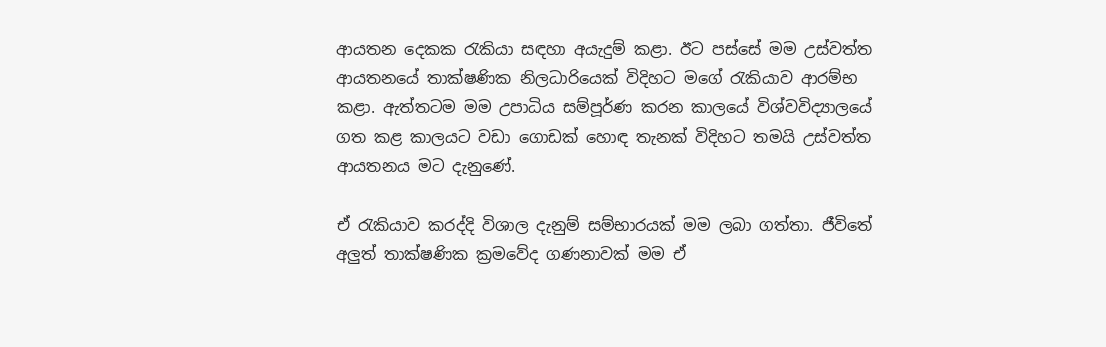ආයතන දෙකක රැකියා සඳහා අයැදුම් කළා. ඊට පස්සේ මම උස්වත්ත ආයතනයේ තාක්ෂණික නිලධාරියෙක් විදිහට මගේ රැකියාව ආරම්භ කළා. ඇත්තටම මම උපාධිය සම්පූර්ණ කරන කාලයේ විශ්වවිද්‍යාලයේ ගත කළ කාලයට වඩා ගොඩක් හොඳ තැනක් විදිහට තමයි උස්වත්ත ආයතනය මට දැනුණේ.

ඒ රැකියාව කරද්දි විශාල දැනුම් සම්භාරයක් මම ලබා ගත්තා. ජීවිතේ අලුත් තාක්ෂණික ක්‍රමවේද ගණනාවක් මම ඒ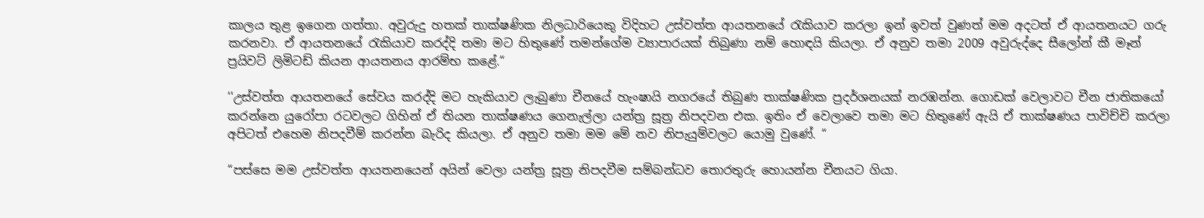කාලය තුළ ඉගෙන ගත්තා. අවුරුදු හතක් තාක්ෂණික නිලධාරියෙකු විදිහට උස්වත්ත ආයතනයේ රැකියාව කරලා ඉන් ඉවත් වුණත් මම අදටත් ඒ ආයතනයට ගරු කරනවා. ඒ ආයතනයේ රැකියාව කරද්දි තමා මට හිතුණේ තමන්ගේම ව්‍යාපාරයක් තිබුණා නම් හොඳයි කියලා. ඒ අනුව තමා 2009 අවුරුද්දෙ සීලෝන් කී මෑන් ප්‍රයිවට් ලිමිටඩ් කියන ආයතනය ආරම්භ කළේ.“

‘‘උස්වත්ත ආයතනයේ සේවය කරද්දි මට හැකියාව ලැබුණා චීනයේ හැංෂායි නගරයේ තිබුණ තාක්ෂණික ප්‍රදර්ශනයක් නරඹන්න. ගොඩක් වෙලාවට චීන ජාතිකයෝ කරන්නෙ යුරෝපා රටවලට ගිහින් ඒ තියන තාක්ෂණය ගෙනැල්ලා යන්ත්‍ර සූත්‍ර නිපදවන එක. ඉතිං ඒ වෙලාවෙ තමා මට හිතුණේ ඇයි ඒ තාක්ෂණය පාවිච්චි කරලා අපිටත් එහෙම නිපදවීම් කරන්න බැරිද කියලා. ඒ අනුව තමා මම මේ නව නිපැයුම්වලට යොමු වුණේ. “

“පස්සෙ මම උස්වත්ත ආයතනයෙන් අයින් වෙලා යන්ත්‍ර සූත්‍ර නිපදවීම සම්බන්ධව තොරතුරු හොයන්න චීනයට ගියා.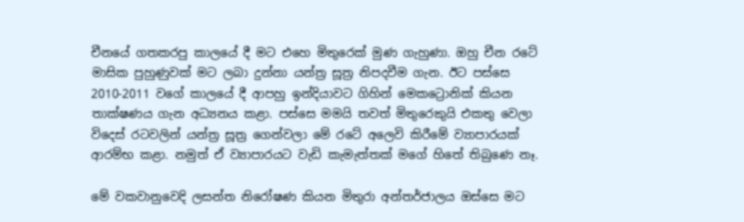චීනයේ ගතකරපු කාලයේ දී මට එහෙ මිතුරෙක් මුණ ගැහුණා. ඔහු චීන රටේ මාසික පුහුණුවක් මට ලබා දුන්නා යන්ත්‍ර සූත්‍ර නිපදවීම ගැන. ඊට පස්සෙ 2010-2011 වගේ කාලයේ දී ආපහු ඉන්දියාවට ගිහින් මෙකට්‍රොනික් කියන තාක්ෂණය ගැන අධ්‍යනය කළා. පස්සෙ මමයි තවත් මිතුරෙකුයි එකතු වෙලා විදෙස් රටවලින් යන්ත්‍ර සූත්‍ර ගෙන්වලා මේ රටේ අලෙවි කිරීමේ ව්‍යාපාරයක් ආරම්භ කළා. නමුත් ඒ ව්‍යාපාරයට වැඩි කැමැත්තක් මගේ හිතේ තිබුණෙ නෑ.

මේ වකවානුවෙදි ලසන්ත නිරෝෂණ කියන මිතුරා අන්තර්ජාලය ඔස්සෙ මට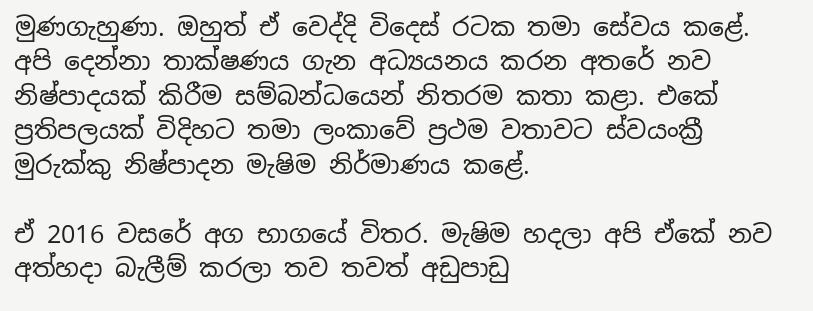මුණගැහුණා. ඔහුත් ඒ වෙද්දි විදෙස් රටක තමා සේවය කළේ. අපි දෙන්නා තාක්ෂණය ගැන අධ්‍යයනය කරන අතරේ නව නිෂ්පාදයක් කිරීම සම්බන්ධයෙන් නිතරම කතා කළා. එකේ ප්‍රතිපලයක් විදිහට තමා ලංකාවේ ප්‍රථම වතාවට ස්වයංක්‍රී මුරුක්කු නිෂ්පාදන මැෂිම නිර්මාණය කළේ.

ඒ 2016 වසරේ අග භාගයේ විතර. මැෂිම හදලා අපි ඒකේ නව අත්හදා බැලීම් කරලා තව තවත් අඩුපාඩු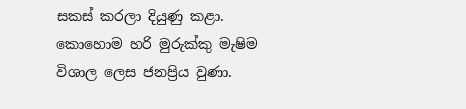සකස් කරලා දියුණු කළා. කොහොම හරි මුරුක්කු මැෂිම විශාල ලෙස ජනප්‍රිය වුණා.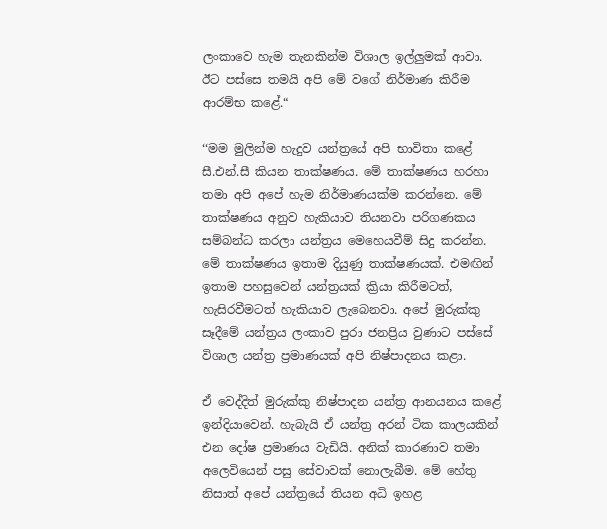ලංකාවෙ හැම තැනකින්ම විශාල ඉල්ලුමක් ආවා. ඊට පස්සෙ තමයි අපි මේ වගේ නිර්මාණ කිරීම ආරම්භ කළේ.“

‘‘මම මුලින්ම හැදුව යන්ත්‍රයේ අපි භාවිතා කළේ සී.එන්.සී කියන තාක්ෂණය. මේ තාක්ෂණය හරහා තමා අපි අපේ හැම නිර්මාණයක්ම කරන්නෙ. මේ තාක්ෂණය අනුව හැකියාව තියනවා පරිගණකය සම්බන්ධ කරලා යන්ත්‍රය මෙහෙයවීම් සිදු කරන්න. මේ තාක්ෂණය ඉතාම දියුණු තාක්ෂණයක්. එමඟින් ඉතාම පහසුවෙන් යන්ත්‍රයක් ක්‍රියා කිරීමටත්, හැසිරවීමටත් හැකියාව ලැබෙනවා. අපේ මුරුක්කු සෑදීමේ යන්ත්‍රය ලංකාව පුරා ජනප්‍රිය වුණාට පස්සේ විශාල යන්ත්‍ර ප්‍රමාණයක් අපි නිෂ්පාදනය කළා.

ඒ වෙද්දිත් මුරුක්කු නිෂ්පාදන යන්ත්‍ර ආනයනය කළේ ඉන්දියාවෙන්. හැබැයි ඒ යන්ත්‍ර අරන් ටික කාලයකින් එන දෝෂ ප්‍රමාණය වැඩියි. අනික් කාරණාව තමා අලෙවියෙන් පසු සේවාවක් නොලැබීම. මේ හේතු නිසාත් අපේ යන්ත්‍රයේ තියන අධි ඉහළ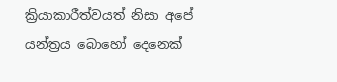ක්‍රියාකාරීත්වයත් නිසා අපේ යන්ත්‍රය බොහෝ දෙනෙක්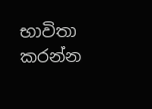භාවිතා කරන්න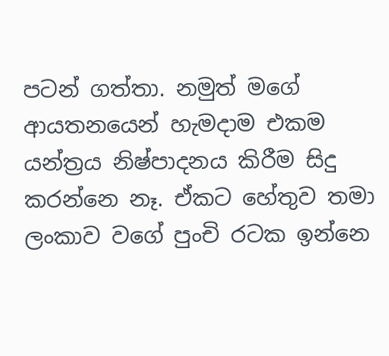පටන් ගත්තා. නමුත් මගේ ආයතනයෙන් හැමදාම එකම යන්ත්‍රය නිෂ්පාදනය කිරීම සිදු කරන්නෙ නෑ. ඒකට හේතුව තමා ලංකාව වගේ පුංචි රටක ඉන්නෙ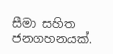සීමා සහිත ජනගහනයක්.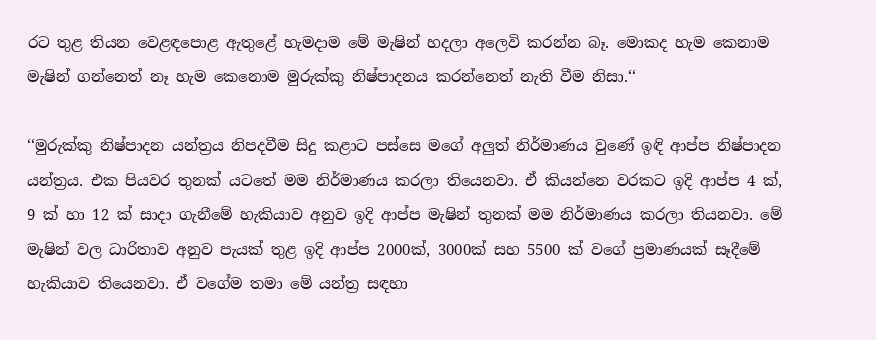රට තුළ තියන වෙළඳපොළ ඇතුළේ හැමදාම මේ මැෂින් හදලා අලෙවි කරන්න බෑ. මොකද හැම කෙනාම මැෂින් ගන්නෙත් නෑ හැම කෙනොම මුරුක්කු නිෂ්පාදනය කරන්නෙත් නැති වීම නිසා.‘‘

‘‘මුරුක්කු නිෂ්පාදන යන්ත්‍රය නිපදවීම සිදු කළාට පස්සෙ මගේ අලුත් නිර්මාණය වුණේ ඉඳි ආප්ප නිෂ්පාදන යන්ත්‍රය. එක පියවර තුනක් යටතේ මම නිර්මාණය කරලා තියෙනවා. ඒ කියන්නෙ වරකට ඉදි ආප්ප 4 ක්, 9 ක් හා 12 ක් සාදා ගැනීමේ හැකියාව අනුව ඉදි ආප්ප මැෂින් තුනක් මම නිර්මාණය කරලා තියනවා. මේ මැෂින් වල ධාරිතාව අනුව පැයක් තුළ ඉදි ආප්ප 2000ක්, 3000ක් සහ 5500 ක් වගේ ප්‍රමාණයක් සෑදීමේ හැකියාව තියෙනවා. ඒ වගේම තමා මේ යන්ත්‍ර සඳහා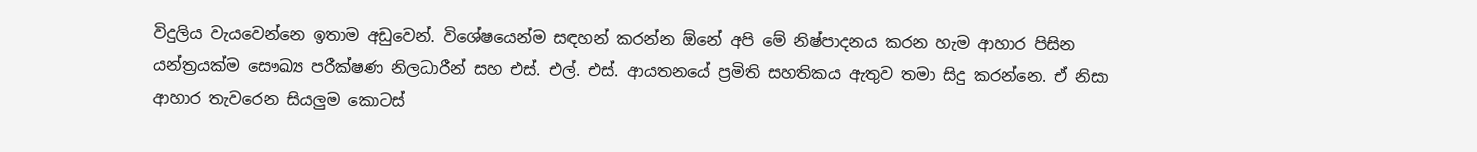විදුලිය වැයවෙන්නෙ ඉතාම අඩුවෙන්. විශේෂයෙන්ම සඳහන් කරන්න ඕනේ අපි මේ නිෂ්පාදනය කරන හැම ආහාර පිසින යන්ත්‍රයක්ම සෞඛ්‍ය පරීක්ෂණ නිලධාරීන් සහ එස්. එල්. එස්. ආයතනයේ ප්‍රමිති සහතිකය ඇතුව තමා සිදු කරන්නෙ. ඒ නිසා ආහාර තැවරෙන සියලුම කොටස්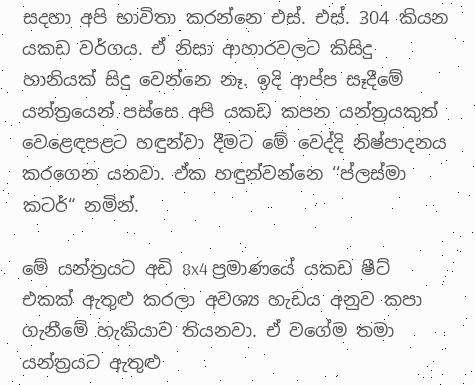සදහා අපි භාවිතා කරන්නෙ එස්. එස්. 304 කියන යකඩ වර්ගය. ඒ නිසා ආහාරවලට කිසිදු හානියක් සිදු වෙන්නෙ නෑ. ඉදි ආප්ප සෑදීමේ යන්ත්‍රයෙන් පස්සෙ අපි යකඩ කපන යන්ත්‍රයකුත් වෙළෙඳපළට හඳුන්වා දීමට මේ වෙද්දි නිෂ්පාදනය කරගෙන යනවා. ඒක හඳුන්වන්නෙ ‘‘ප්ලස්මා කටර්“ නමින්.

මේ යන්ත්‍රයට අඩි 8x4 ප්‍රමාණයේ යකඩ ෂීට් එකක් ඇතුළු කරලා අවශ්‍ය හැඩය අනුව කපා ගැනීමේ හැකියාව තියනවා. ඒ වගේම තමා යන්ත්‍රයට ඇතුළු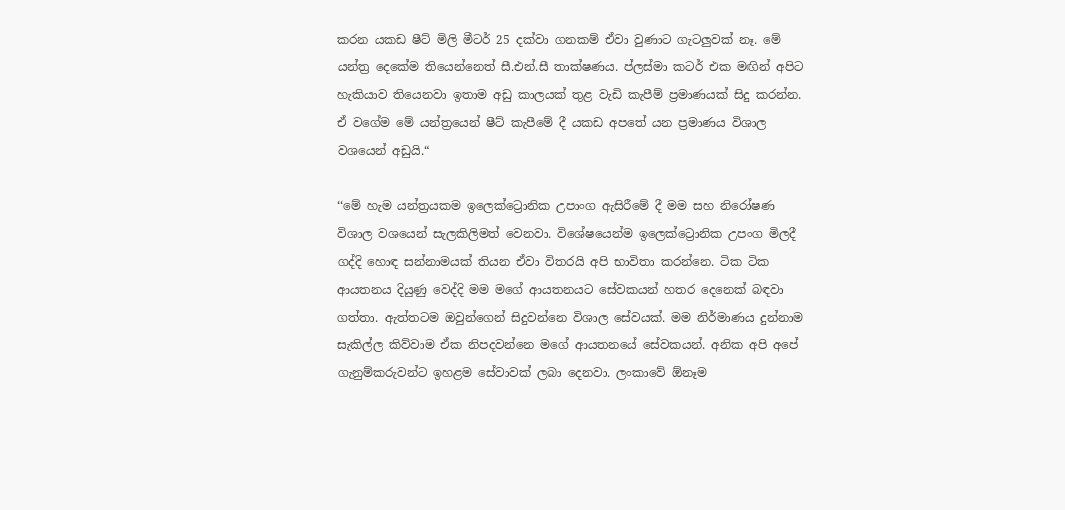කරන යකඩ ෂීට් මිලි මීටර් 25 දක්වා ගනකම් ඒවා වුණාට ගැටලුවක් නෑ. මේ යන්ත්‍ර දෙකේම තියෙන්නෙත් සී.එන්.සී තාක්ෂණය. ප්ලස්මා කටර් එක මඟින් අපිට හැකියාව තියෙනවා ඉතාම අඩු කාලයක් තුළ වැඩි කැපීම් ප්‍රමාණයක් සිදු කරන්න. ඒ වගේම මේ යන්ත්‍රයෙන් ෂීට් කැපීමේ දී යකඩ අපතේ යන ප්‍රමාණය විශාල වශයෙන් අඩුයි.“

‘‘මේ හැම යන්ත්‍රයකම ඉලෙක්ට්‍රොනික උපාංග ඇසිරීමේ දී මම සහ නිරෝෂණ විශාල වශයෙන් සැලකිලිමත් වෙනවා. විශේෂයෙන්ම ඉලෙක්ට්‍රොනික උපංග මිලදී ගද්දි හොඳ සන්නාමයක් තියන ඒවා විතරයි අපි භාවිතා කරන්නෙ. ටික ටික ආයතනය දියුණු වෙද්දි මම මගේ ආයතනයට සේවකයන් හතර දෙනෙක් බඳවා ගත්තා. ඇත්තටම ඔවුන්ගෙන් සිදුවන්නෙ විශාල සේවයක්. මම නිර්මාණය දුන්නාම සැකිල්ල කිව්වාම ඒක නිපදවන්නෙ මගේ ආයතනයේ සේවකයන්. අනික අපි අපේ ගැනුම්කරුවන්ට ඉහළම සේවාවක් ලබා දෙනවා. ලංකාවේ ඕනෑම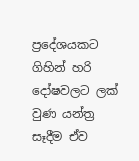ප්‍රදේශයකට ගිහින් හරි දෝෂවලට ලක් වුණ යන්ත්‍ර සෑදීම ඒව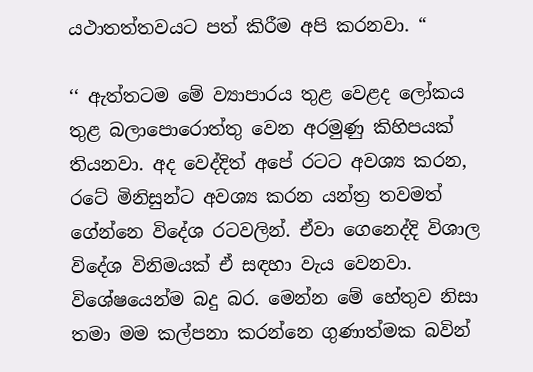යථාතත්තවයට පත් කිරීම අපි කරනවා. “

‘‘ ඇත්තටම මේ ව්‍යාපාරය තුළ වෙළද ලෝකය තුළ බලාපොරොත්තු වෙන අරමුණු කිහිපයක් තියනවා. අද වෙද්දිත් අපේ රටට අවශ්‍ය කරන, රටේ මිනිසුන්ට අවශ්‍ය කරන යන්ත්‍ර තවමත් ගේන්නෙ විදේශ රටවලින්. ඒවා ගෙනෙද්දි විශාල විදේශ විනිමයක් ඒ සඳහා වැය වෙනවා. විශේෂයෙන්ම බදු බර. මෙන්න මේ හේතුව නිසා තමා මම කල්පනා කරන්නෙ ගුණාත්මක බවින්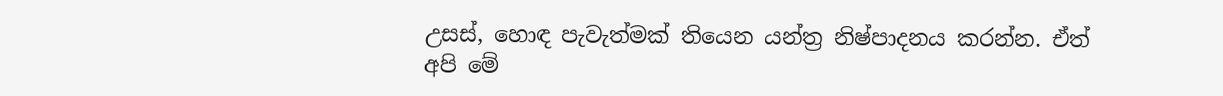උසස්, හොඳ පැවැත්මක් තියෙන යන්ත්‍ර නිෂ්පාදනය කරන්න. ඒත් අපි මේ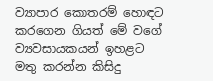ව්‍යාපාර කොතරම් හොඳට කරගෙන ගියත් මේ වගේ ව්‍යවසායකයන් ඉහළට මතු කරන්න කිසිදු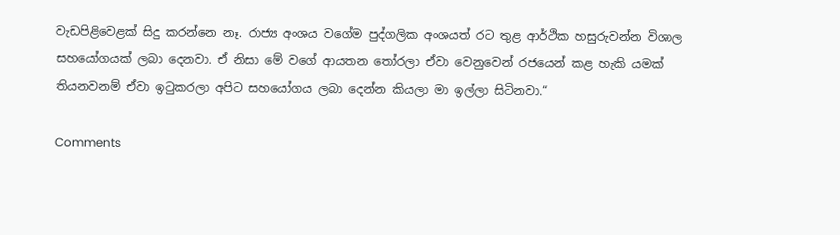වැඩපිළිවෙළක් සිදු කරන්නෙ නෑ. රාජ්‍ය අංශය වගේම පුද්ගලික අංශයත් රට තුළ ආර්ථික හසුරුවන්න විශාල සහයෝගයක් ලබා දෙනවා. ඒ නිසා මේ වගේ ආයතන තෝරලා ඒවා වෙනුවෙන් රජයෙන් කළ හැකි යමක් තියනවනම් ඒවා ඉටුකරලා අපිට සහයෝගය ලබා දෙන්න කියලා මා ඉල්ලා සිටිනවා.“

Comments